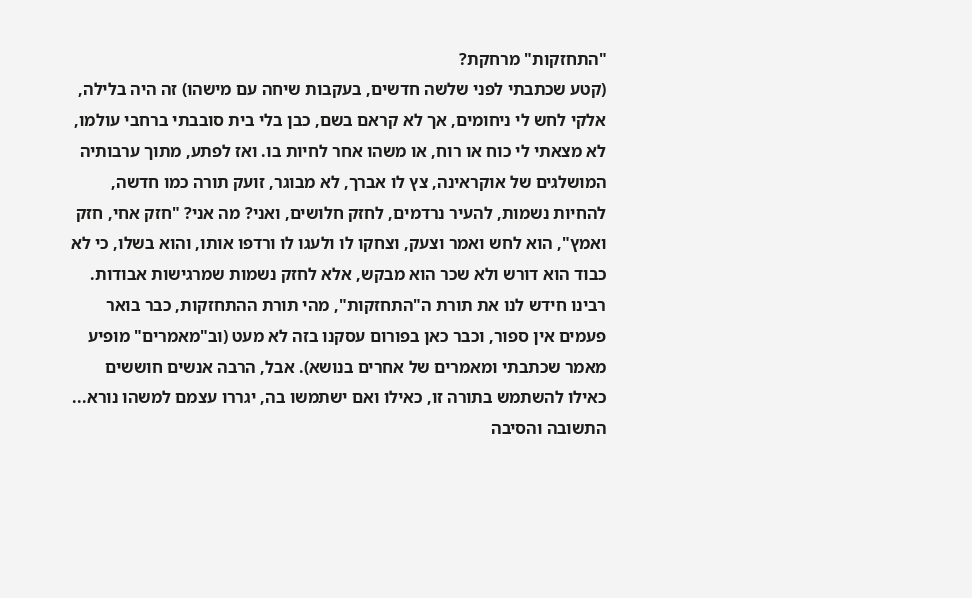"התחזקות" מרחקת?
(קטע שכתבתי לפני שלשה חדשים, בעקבות שיחה עם מישהו) זה היה בלילה, אלקי לחש לי ניחומים, אך לא קראם בשם, כבן בלי בית סובבתי ברחבי עולמו, לא מצאתי לי כוח או רוח, או משהו אחר לחיות בו. ואז לפתע, מתוך ערבותיה המושלגים של אוקראינה, צץ לו אברך, לא מבוגר, זועק תורה כמו חדשה, להחיות נשמות, להעיר נרדמים, לחזק חלושים, ואני? מה אני? "חזק אחי, חזק ואמץ", הוא לחש ואמר וצעק, וצחקו לו ולעגו לו ורדפו אותו, והוא בשלו, כי לא כבוד הוא דורש ולא שכר הוא מבקש, אלא לחזק נשמות שמרגישות אבודות. רבינו חידש לנו את תורת ה"התחזקות", מהי תורת ההתחזקות, כבר בואר פעמים אין ספור, וכבר כאן בפורום עסקנו בזה לא מעט (וב"מאמרים" מופיע מאמר שכתבתי ומאמרים של אחרים בנושא). אבל, הרבה אנשים חוששים כאילו להשתמש בתורה זו, כאילו ואם ישתמשו בה, יגררו עצמם למשהו נורא... התשובה והסיבה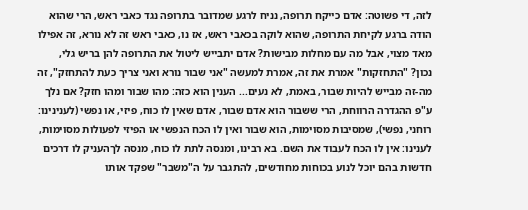לזה, די פשוטה: אדם כייקח תרופה, נניח לרגע שמדובר בתרופה נגד כאבי ראש, הרי שהוא הודה ברגע לקיחת התרופה, שהוא לוקה בכאבי ראש, אז נו, כאבי ראש זה לא נורא, זה אפילו מאד מצוי, אבל מה עם מחלות מבישות? אדם יתבייש ליטול את התרופה להן בריש גלי, נכון? "התחזקות" אמרת את זה, אמרת למעשה "אני שבור נורא ואני צריך כעת להתחזק", זה מה-זה מבייש להיות שבור, באמת, לא נעים... הענין הוא כזה: מהו שבור ומהו חזק? אם נלך ע"פ ההגדרה הרווחת, הרי ששבור הוא אדם שבור, אדם שאין לו כוח, פיזי, או נפשי (לענינינו: רוחני, נפשי), שמסיבות מסוימות, הוא שבור ואין לו הכח הנפשי או הפיזי לפעולות מסוימות, לענינו: אין לו הכח לעבוד את השם. בא רבינו, ומנסה לתת לו כוח, מנסה לךהעניק לו דרכים חדשות בהם יוכל לנוע בכוחות מחודשים, להתגבר על ה"משבר" שפקד אותו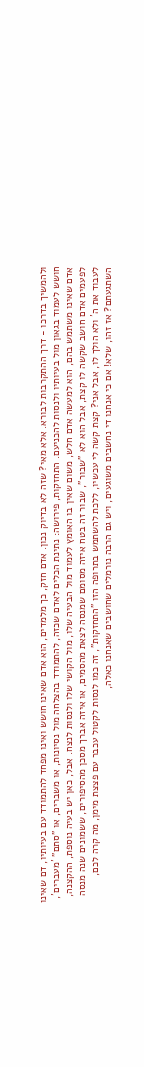ולהמשיך בדרכו - דרך ההתקרבות לבורא. אלא מאי? שזה לא בדיוק נכון. אדם חזק, כך מלמדים, הוא אדם שאינו חושש ואינו מפחד להתמודד עם בעיותיו, דם שאינו חושש לעמוד בגאון מול בעיותיו ולנסות להכניעם. התחזקות, פירושה: נתינת הכלים לאדם שכזה, להתמודד בהצלחה מול נסיונות, או משברים, או "סתם" ´מעברים´, אדם שאינו משתמש בהם, הוא למעשה אדם חלש, משום שאין בו האומץ לעמוד מול הבעיה שלו, מול הקושי שלו ולנסות לנצח. אבל, כאן יש בעיה נוספת, ההקצנה, לפעמים אדם חושב שקשה לו קצת, אבל הוא לא "שבור", שבור זה בטח איזה מסומם שמנסה לצאת מהסמים, או איזה אברך מסכן מהסיפורים, ששמונים שנה מנסה לעבוד את ה´ ולא הולך לו, אבל אני? קצת קשה לי עכשיו, ללכת להשתמש בתרופה הזו "התחזקות", זה כמו לנסות לקטול עכבר עם פצצת מימן, מה קרה לכם, השתגעתם? אז זהו, שלא! אם כי אנחנו די נחשבים משוגעים, ויש גם הרבה נורמלים שחושבים שאנחנו כאלה,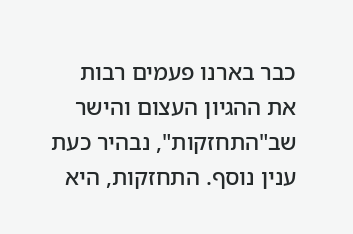כבר בארנו פעמים רבות את ההגיון העצום והישר שב"התחזקות", נבהיר כעת ענין נוסף. התחזקות, היא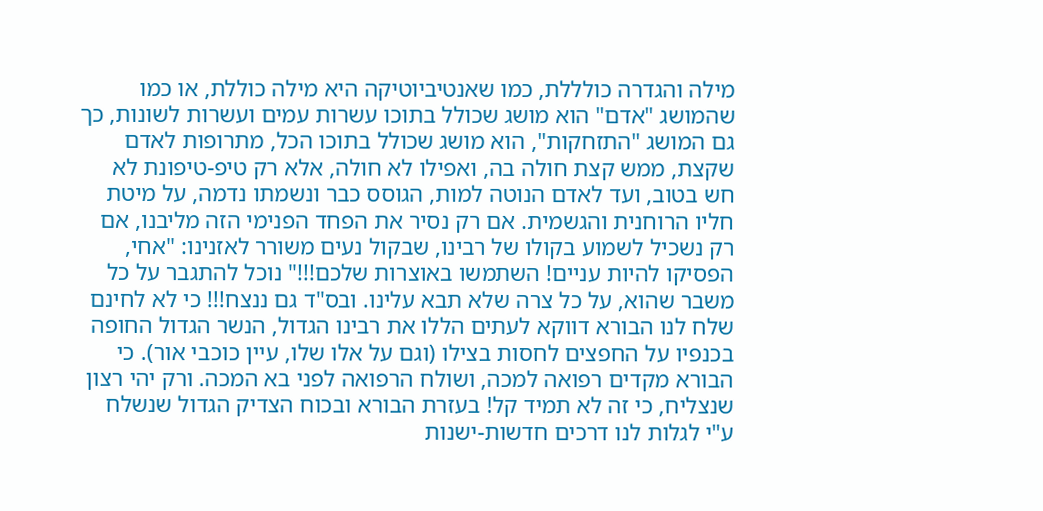מילה והגדרה כולללת, כמו שאנטיביוטיקה היא מילה כוללת, או כמו שהמושג "אדם" הוא מושג שכולל בתוכו עשרות עמים ועשרות לשונות, כך גם המושג "התזחקות", הוא מושג שכולל בתוכו הכל, מתרופות לאדם שקצת, ממש קצת חולה בה, ואפילו לא חולה, אלא רק טיפ-טיפונת לא חש בטוב, ועד לאדם הנוטה למות, הגוסס כבר ונשמתו נדמה, על מיטת חליו הרוחנית והגשמית. אם רק נסיר את הפחד הפנימי הזה מליבנו, אם רק נשכיל לשמוע בקולו של רבינו, שבקול נעים משורר לאזנינו: "אחי, הפסיקו להיות עניים! השתמשו באוצרות שלכם!!!" נוכל להתגבר על כל משבר שהוא, על כל צרה שלא תבא עלינו. ובס"ד גם ננצח!!! כי לא לחינם שלח לנו הבורא דווקא לעתים הללו את רבינו הגדול, הנשר הגדול החופה בכנפיו על החפצים לחסות בצילו (וגם על אלו שלו, עיין כוכבי אור). כי הבורא מקדים רפואה למכה, ושולח הרפואה לפני בא המכה. ורק יהי רצון שנצליח, כי זה לא תמיד קל! בעזרת הבורא ובכוח הצדיק הגדול שנשלח ע"י לגלות לנו דרכים חדשות-ישנות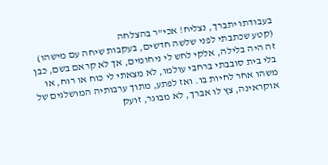בעבודתו יתברך, נצליח! אכי"ר בהצלחה
(קטע שכתבתי לפני שלשה חדשים, בעקבות שיחה עם מישהו) זה היה בלילה, אלקי לחש לי ניחומים, אך לא קראם בשם, כבן בלי בית סובבתי ברחבי עולמו, לא מצאתי לי כוח או רוח, או משהו אחר לחיות בו. ואז לפתע, מתוך ערבותיה המושלגים של אוקראינה, צץ לו אברך, לא מבוגר, זועק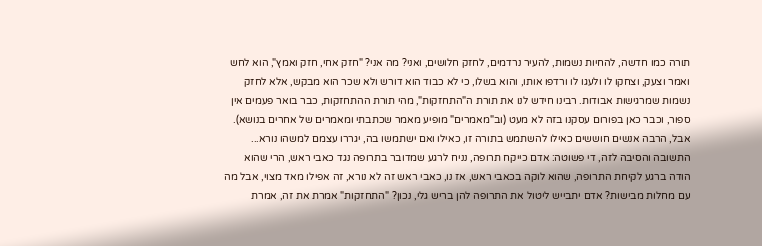תורה כמו חדשה, להחיות נשמות, להעיר נרדמים, לחזק חלושים, ואני? מה אני? "חזק אחי, חזק ואמץ", הוא לחש ואמר וצעק, וצחקו לו ולעגו לו ורדפו אותו, והוא בשלו, כי לא כבוד הוא דורש ולא שכר הוא מבקש, אלא לחזק נשמות שמרגישות אבודות. רבינו חידש לנו את תורת ה"התחזקות", מהי תורת ההתחזקות, כבר בואר פעמים אין ספור, וכבר כאן בפורום עסקנו בזה לא מעט (וב"מאמרים" מופיע מאמר שכתבתי ומאמרים של אחרים בנושא). אבל, הרבה אנשים חוששים כאילו להשתמש בתורה זו, כאילו ואם ישתמשו בה, יגררו עצמם למשהו נורא... התשובה והסיבה לזה, די פשוטה: אדם כייקח תרופה, נניח לרגע שמדובר בתרופה נגד כאבי ראש, הרי שהוא הודה ברגע לקיחת התרופה, שהוא לוקה בכאבי ראש, אז נו, כאבי ראש זה לא נורא, זה אפילו מאד מצוי, אבל מה עם מחלות מבישות? אדם יתבייש ליטול את התרופה להן בריש גלי, נכון? "התחזקות" אמרת את זה, אמרת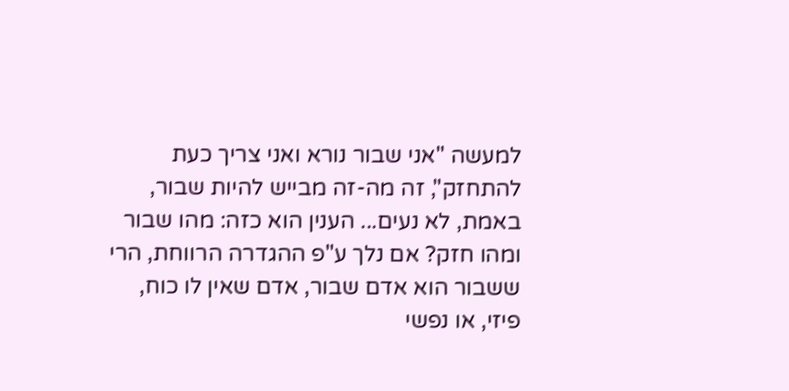למעשה "אני שבור נורא ואני צריך כעת להתחזק", זה מה-זה מבייש להיות שבור, באמת, לא נעים... הענין הוא כזה: מהו שבור ומהו חזק? אם נלך ע"פ ההגדרה הרווחת, הרי ששבור הוא אדם שבור, אדם שאין לו כוח, פיזי, או נפשי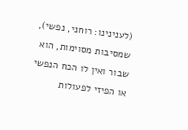(לענינינו: רוחני, נפשי), שמסיבות מסוימות, הוא שבור ואין לו הכח הנפשי או הפיזי לפעולות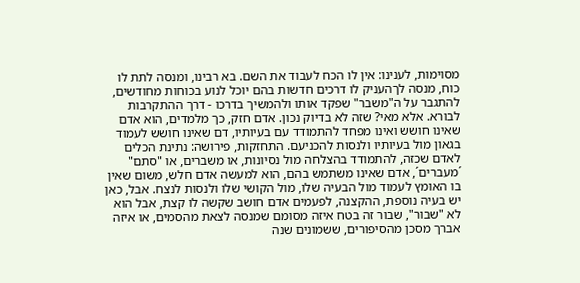מסוימות, לענינו: אין לו הכח לעבוד את השם. בא רבינו, ומנסה לתת לו כוח, מנסה לךהעניק לו דרכים חדשות בהם יוכל לנוע בכוחות מחודשים, להתגבר על ה"משבר" שפקד אותו ולהמשיך בדרכו - דרך ההתקרבות לבורא. אלא מאי? שזה לא בדיוק נכון. אדם חזק, כך מלמדים, הוא אדם שאינו חושש ואינו מפחד להתמודד עם בעיותיו, דם שאינו חושש לעמוד בגאון מול בעיותיו ולנסות להכניעם. התחזקות, פירושה: נתינת הכלים לאדם שכזה, להתמודד בהצלחה מול נסיונות, או משברים, או "סתם" ´מעברים´, אדם שאינו משתמש בהם, הוא למעשה אדם חלש, משום שאין בו האומץ לעמוד מול הבעיה שלו, מול הקושי שלו ולנסות לנצח. אבל, כאן יש בעיה נוספת, ההקצנה, לפעמים אדם חושב שקשה לו קצת, אבל הוא לא "שבור", שבור זה בטח איזה מסומם שמנסה לצאת מהסמים, או איזה אברך מסכן מהסיפורים, ששמונים שנה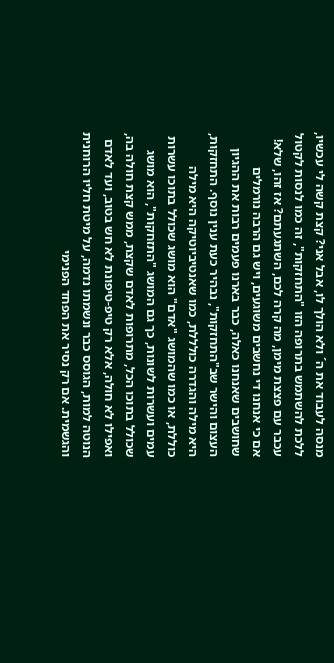מנסה לעבוד את ה´ ולא הולך לו, אבל אני? קצת קשה לי עכשיו, ללכת להשתמש בתרופה הזו "התחזקות", זה כמו לנסות לקטול עכבר עם פצצת מימן, מה קרה לכם, השתגעתם? אז זהו, שלא! אם כי אנחנו די נחשבים משוגעים, ויש גם הרבה נורמלים שחושבים שאנחנו כאלה, כבר בארנו פעמים רבות את ההגיון העצום והישר שב"התחזקות", נבהיר כעת ענין נוסף. התחזקות, היא מילה והגדרה כולללת, כמו שאנטיביוטיקה היא מילה כוללת, או כמו שהמושג "אדם" הוא מושג שכולל בתוכו עשרות עמים ועשרות לשונות, כך גם המושג "התזחקות", הוא מושג שכולל בתוכו הכל, מתרופות לאדם שקצת, ממש קצת חולה בה, ואפילו לא חולה, אלא רק טיפ-טיפונת לא חש בטוב, ועד לאדם הנוטה למות, הגוסס כבר ונשמתו נדמה, על מיטת חליו הרוחנית והגשמית. אם רק נסיר את הפחד הפנימי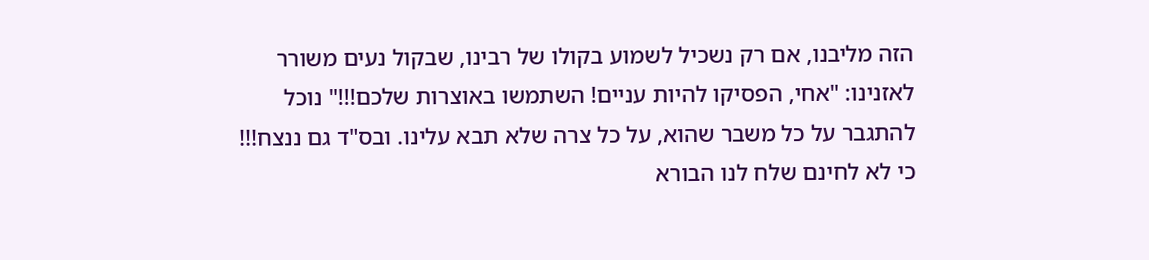הזה מליבנו, אם רק נשכיל לשמוע בקולו של רבינו, שבקול נעים משורר לאזנינו: "אחי, הפסיקו להיות עניים! השתמשו באוצרות שלכם!!!" נוכל להתגבר על כל משבר שהוא, על כל צרה שלא תבא עלינו. ובס"ד גם ננצח!!! כי לא לחינם שלח לנו הבורא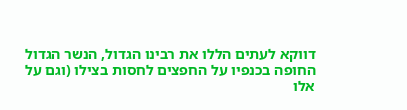דווקא לעתים הללו את רבינו הגדול, הנשר הגדול החופה בכנפיו על החפצים לחסות בצילו (וגם על אלו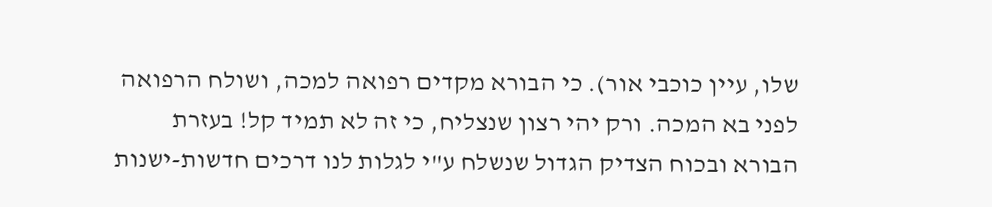שלו, עיין כוכבי אור). כי הבורא מקדים רפואה למכה, ושולח הרפואה לפני בא המכה. ורק יהי רצון שנצליח, כי זה לא תמיד קל! בעזרת הבורא ובכוח הצדיק הגדול שנשלח ע"י לגלות לנו דרכים חדשות-ישנות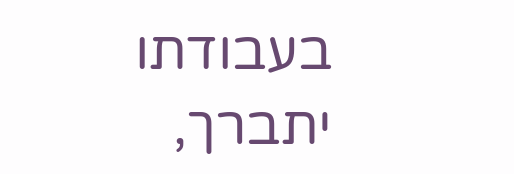בעבודתו יתברך,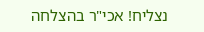נצליח! אכי"ר בהצלחה